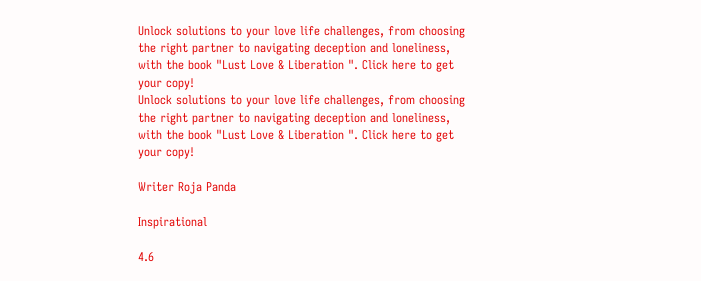Unlock solutions to your love life challenges, from choosing the right partner to navigating deception and loneliness, with the book "Lust Love & Liberation ". Click here to get your copy!
Unlock solutions to your love life challenges, from choosing the right partner to navigating deception and loneliness, with the book "Lust Love & Liberation ". Click here to get your copy!

Writer Roja Panda

Inspirational

4.6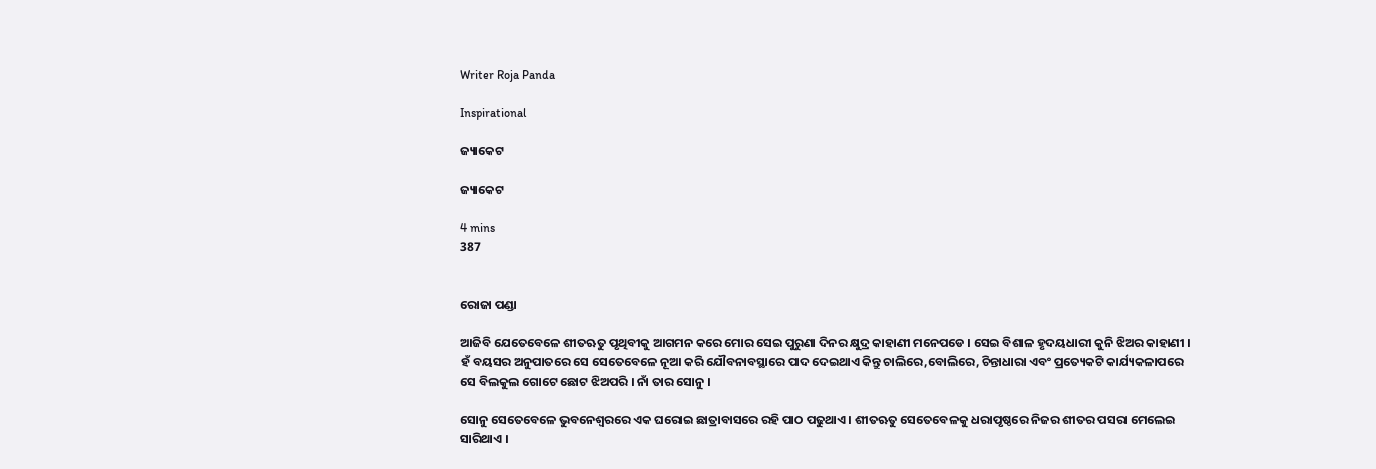Writer Roja Panda

Inspirational

ଜ୍ୟାକେଟ

ଜ୍ୟାକେଟ

4 mins
387


ରୋଜା ପଣ୍ଡା

ଆଜିବି ଯେତେବେଳେ ଶୀତଋତୁ ପୃଥିବୀକୁ ଆଗମନ କରେ ମୋର ସେଇ ପୁରୁଣା ଦିନର କ୍ଷୁଦ୍ର କାହାଣୀ ମନେପଡେ । ସେଇ ବିଶାଳ ହୃଦୟଧାରୀ କୁନି ଝିଅର କାହାଣୀ । ହଁ ବୟସର ଅନୁପାତରେ ସେ ସେତେବେଳେ ନୂଆ କରି ଯୌବନାବସ୍ଥାରେ ପାଦ ଦେଇଥାଏ କିନ୍ତୁ ଚାଲିରେ,ବୋଲିରେ, ଚିନ୍ତାଧାରା ଏବଂ ପ୍ରତ୍ୟେକଟି କାର୍ଯ୍ୟକଳାପରେ ସେ ବିଲକୁଲ ଗୋଟେ ଛୋଟ ଝିଅପରି । ନାଁ ତାର ସୋନୁ ।

ସୋନୁ ସେତେବେଳେ ଭୁବନେଶ୍ୱରରେ ଏକ ଘରୋଇ ଛାତ୍ରାବାସରେ ରହି ପାଠ ପଢୁଥାଏ । ଶୀତଋତୁ ସେତେବେଳକୁ ଧରାପୃଷ୍ଠରେ ନିଜର ଶୀତର ପସରା ମେଲେଇ ସାରିଥାଏ ।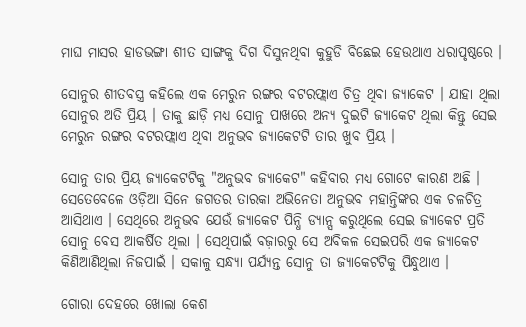ମାଘ ମାସର ହାଡଭଙ୍ଗା ଶୀତ ସାଙ୍ଗକୁ ଦିଗ ଦିସୁନଥିବା କୁହୁଡି ବିଛେଇ ହେଉଥାଏ ଧରାପୃଷ୍ଠରେ ।

ସୋନୁର ଶୀତବସ୍ତ୍ର କହିଲେ ଏକ ମେରୁନ ରଙ୍ଗର ବଟରଫ୍ଲାଏ ଚିତ୍ର ଥିବା ଜ୍ୟାକେଟ । ଯାହା ଥିଲା ସୋନୁର ଅତି ପ୍ରିୟ । ତାକୁ ଛାଡ଼ି ମଧ୍ୟ ସୋନୁ ପାଖରେ ଅନ୍ୟ ଦୁଇଟି ଜ୍ୟାକେଟ ଥିଲା କିନ୍ତୁ ସେଇ ମେରୁନ ରଙ୍ଗର ବଟରଫ୍ଲାଏ ଥିବା ଅନୁଭବ ଜ୍ୟାକେଟଟି ତାର ଖୁବ ପ୍ରିୟ ।

ସୋନୁ ତାର ପ୍ରିୟ ଜ୍ୟାକେଟଟିକୁ "ଅନୁଭବ ଜ୍ୟାକେଟ" କହିବାର ମଧ୍ୟ ଗୋଟେ କାରଣ ଅଛି । ସେତେବେଳେ ଓଡ଼ିଆ ସିନେ ଜଗତର ତାରକା ଅଭିନେତା ଅନୁଭବ ମହାନ୍ତିଙ୍କର ଏକ ଚଳଚିତ୍ର ଆସିଥାଏ । ସେଥିରେ ଅନୁଭବ ଯେଉଁ ଜ୍ୟାକେଟ ପିନ୍ଧି ଡ୍ୟାନ୍ସ କରୁଥିଲେ ସେଇ ଜ୍ୟାକେଟ ପ୍ରତି ସୋନୁ ବେସ ଆକର୍ଷିତ ଥିଲା । ସେଥିପାଇଁ ବଜ଼ାରରୁ ସେ ଅବିକଳ ସେଇପରି ଏକ ଜ୍ୟାକେଟ କିଣିଆଣିଥିଲା ନିଜପାଇଁ । ସକାଳୁ ସନ୍ଧ୍ୟା ପର୍ଯ୍ୟନ୍ତ ସୋନୁ ତା ଜ୍ୟାକେଟଟିକୁ ପିନ୍ଧୁଥାଏ ।

ଗୋରା ଦେହରେ ଖୋଲା କେଶ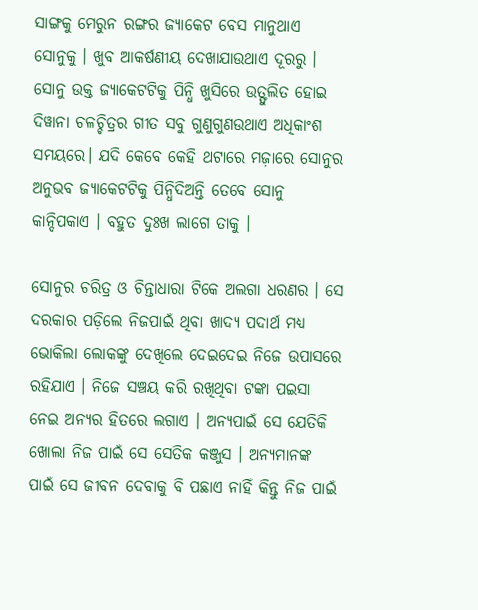ସାଙ୍ଗକୁ ମେରୁନ ରଙ୍ଗର ଜ୍ୟାକେଟ ବେସ ମାନୁଥାଏ ସୋନୁକୁ । ଖୁବ ଆକର୍ଷଣୀୟ ଦେଖାଯାଉଥାଏ ଦୂରରୁ । ସୋନୁ ଉକ୍ତ ଜ୍ୟାକେଟଟିକୁ ପିନ୍ଧି ଖୁସିରେ ଉତ୍ଫୁଲିତ ହୋଇ ଦିୱାନା ଚଳଚ୍ଚିତ୍ରର ଗୀତ ସବୁ ଗୁଣୁଗୁଣଉଥାଏ ଅଧିକାଂଶ ସମୟରେ। ଯଦି କେବେ କେହି ଥଟାରେ ମଜ଼ାରେ ସୋନୁର ଅନୁଭବ ଜ୍ୟାକେଟଟିକୁ ପିନ୍ଧିଦିଅନ୍ତି ତେବେ ସୋନୁ କାନ୍ଦିପକାଏ । ବହୁତ ଦୁଃଖ ଲାଗେ ତାକୁ ।

ସୋନୁର ଚରିତ୍ର ଓ ଚିନ୍ତାଧାରା ଟିକେ ଅଲଗା ଧରଣର । ସେ ଦରକାର ପଡ଼ିଲେ ନିଜପାଇଁ ଥିବା ଖାଦ୍ୟ ପଦାର୍ଥ ମଧ୍ୟ ଭୋକିଲା ଲୋକଙ୍କୁ ଦେଖିଲେ ଦେଇଦେଇ ନିଜେ ଉପାସରେ ରହିଯାଏ । ନିଜେ ସଞ୍ଚୟ କରି ରଖିଥିବା ଟଙ୍କା ପଇସା ନେଇ ଅନ୍ୟର ହିତରେ ଲଗାଏ । ଅନ୍ୟପାଇଁ ସେ ଯେତିକି ଖୋଲା ନିଜ ପାଇଁ ସେ ସେତିକ କଞ୍ଜୁସ । ଅନ୍ୟମାନଙ୍କ ପାଇଁ ସେ ଜୀବନ ଦେବାକୁ ବି ପଛାଏ ନାହିଁ କିନ୍ତୁ ନିଜ ପାଇଁ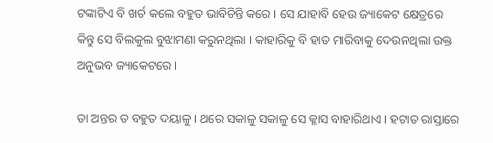ଟଙ୍କାଟିଏ ବି ଖର୍ଚ କଲେ ବହୁତ ଭାବିଚିନ୍ତି କରେ । ସେ ଯାହାବି ହେଉ ଜ୍ୟାକେଟ କ୍ଷେତ୍ରରେ କିନ୍ତୁ ସେ ବିଲକୁଲ ବୁଝାମଣା କରୁନଥିଲା । କାହାରିକୁ ବି ହାତ ମାରିବାକୁ ଦେଉନଥିଲା ଉକ୍ତ ଅନୁଭବ ଜ୍ୟାକେଟରେ ।

ତା ଅନ୍ତର ତ ବହୁତ ଦୟାଳୁ । ଥରେ ସକାଳୁ ସକାଳୁ ସେ କ୍ଳାସ ବାହାରିଥାଏ । ହଟାତ ରାସ୍ତାରେ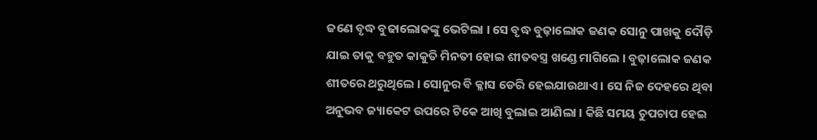ଜଣେ ବୃଦ୍ଧ ବୁଢାଲୋକଙ୍କୁ ଭେଟିଲା । ସେ ବୃଦ୍ଧ ବୁଢ଼ାଲୋକ ଜଣକ ସୋନୁ ପାଖକୁ ଦୌଡ଼ି ଯାଇ ତାକୁ ବହୁତ କାକୁତି ମିନତୀ ହୋଇ ଶୀତବସ୍ତ୍ର ଖଣ୍ଡେ ମାଗିଲେ । ବୁଢ଼ାଲୋକ ଜଣକ ଶୀତରେ ଥରୁଥିଲେ । ସୋନୁର ବି କ୍ଳାସ ଡେରି ହେଇଯାଉଥାଏ । ସେ ନିଜ ଦେହରେ ଥିବା ଅନୁଭବ ଜ୍ୟାକେଟ ଉପରେ ଟିକେ ଆଖି ବୁଲାଇ ଆଣିଲା । କିଛି ସମୟ ଚୁପଚାପ ହେଇ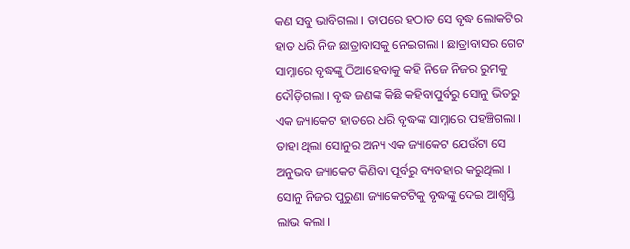କଣ ସବୁ ଭାବିଗଲା । ତାପରେ ହଠାତ ସେ ବୃଦ୍ଧ ଲୋକଟିର ହାତ ଧରି ନିଜ ଛାତ୍ରାବାସକୁ ନେଇଗଲା । ଛାତ୍ରାବାସର ଗେଟ ସାମ୍ନାରେ ବୃଦ୍ଧଙ୍କୁ ଠିଆହେବାକୁ କହି ନିଜେ ନିଜର ରୁମକୁ ଦୌଡ଼ିଗଲା । ବୃଦ୍ଧ ଜଣଙ୍କ କିଛି କହିବାପୁର୍ବରୁ ସୋନୁ ଭିତରୁ ଏକ ଜ୍ୟାକେଟ ହାତରେ ଧରି ବୃଦ୍ଧଙ୍କ ସାମ୍ନାରେ ପହଞ୍ଚିଗଲା । ତାହା ଥିଲା ସୋନୁର ଅନ୍ୟ ଏକ ଜ୍ୟାକେଟ ଯେଉଁଟା ସେ ଅନୁଭବ ଜ୍ୟାକେଟ କିଣିବା ପୂର୍ବରୁ ବ୍ୟବହାର କରୁଥିଲା । ସୋନୁ ନିଜର ପୁରୁଣା ଜ୍ୟାକେଟଟିକୁ ବୃଦ୍ଧଙ୍କୁ ଦେଇ ଆଶ୍ୱସ୍ତି ଲାଭ କଲା ।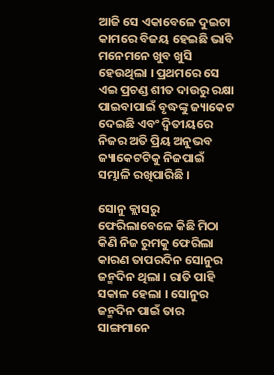ଆଜି ସେ ଏକାବେଳେ ଦୁଇଟା କାମରେ ବିଜୟ ହେଇଛି ଭାବି ମନେମନେ ଖୁବ ଖୁସି ହେଉଥିଲା । ପ୍ରଥମରେ ସେ ଏଇ ପ୍ରଚଣ୍ଡ ଶୀତ ଦାଉରୁ ରକ୍ଷା ପାଇବାପାଇଁ ବୃଦ୍ଧଙ୍କୁ ଜ୍ୟାକେଟ ଦେଇଛି ଏବଂ ଦ୍ଵିତୀୟରେ ନିଜର ଅତି ପ୍ରିୟ ଅନୁଭବ ଜ୍ୟାକେଟଟିକୁ ନିଜପାଇଁ ସମ୍ଭାଳି ରଖିପାରିଛି ।

ସୋନୁ କ୍ଲାସରୁ ଫେରିଲାବେଳେ କିଛି ମିଠା କିଣି ନିଜ ରୁମକୁ ଫେରିଲା କାରଣ ତାପରଦିନ ସୋନୁର ଜନ୍ମଦିନ ଥିଲା । ରାତି ପାହି ସକାଳ ହେଲା । ସୋନୁର ଜନ୍ମଦିନ ପାଇଁ ତାର ସାଙ୍ଗମାନେ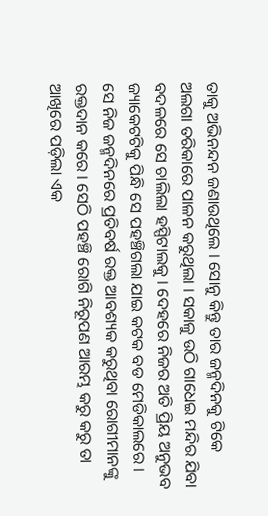ତାକୁ ଅଭିନନ୍ଦନ ଜଣାଉଥିଲେ । ସୋନୁ କିନ୍ତୁ ତାର ଜନ୍ମଦିନକୁ ଟିକେ ଅଲଗା ତରିକାରେ ପାଳନ କରୁଥିଲା । ସକାଳୁ ଉଠି ଗାଧେଇ ମନ୍ଦିର ଯିବା ବଦଳରେ ସେ ଚାଲିଲା ହସ୍ପିଟାଲକୁ । ଦେହରେ ନିଜର ଅତି ପ୍ରିୟ ଅନୁଭବ ଜ୍ୟାକେଟଟିକୁ ପିନ୍ଧି ସେ ପହଞ୍ଚିଗଲା ଯାଇ କଟକ ବଡ ମେଡିକାଲରେ । ସେ ନିଜ ଜନ୍ମଦିନରେ ପ୍ରତିବର୍ଷ ରକ୍ତ ଆବଶ୍ୟକ କରୁଥିବା ରୋଗୀମାନଙ୍କୁ ରକ୍ତଦାନ କରେ । ସେଠି ପହଞ୍ଚି ରୋଗି ନିରୂପଣ ଆରମ୍ଭ କରୁ କରୁ ତା ଆଖିରେ ପଡ଼ିଲା ଏକ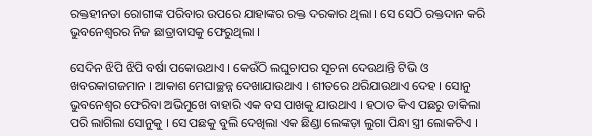ରକ୍ତହୀନତା ରୋଗୀଙ୍କ ପରିବାର ଉପରେ ଯାହାଙ୍କର ରକ୍ତ ଦରକାର ଥିଲା । ସେ ସେଠି ରକ୍ତଦାନ କରି ଭୁବନେଶ୍ୱରର ନିଜ ଛାତ୍ରାବାସକୁ ଫେରୁଥିଲା ।

ସେଦିନ ଝିପି ଝିପି ବର୍ଷା ପକୋଉଥାଏ । କେଉଁଠି ଲଘୁଚାପର ସୂଚନା ଦେଉଥାନ୍ତି ଟିଭି ଓ ଖବରକାଗଜମାନ । ଆକାଶ ମେଘାଚ୍ଛନ୍ନ ଦେଖାଯାଉଥାଏ । ଶୀତରେ ଥରିଯାଉଥାଏ ଦେହ । ସୋନୁ ଭୁବନେଶ୍ୱର ଫେରିବା ଅଭିମୁଖେ ବାହାରି ଏକ ବସ ପାଖକୁ ଯାଉଥାଏ । ହଠାତ କିଏ ପଛରୁ ଡାକିଲା ପରି ଲାଗିଲା ସୋନୁକୁ । ସେ ପଛକୁ ବୁଲି ଦେଖିଲା ଏକ ଛିଣ୍ଡା ଲେଙ୍କଡ଼ା ଲୁଗା ପିନ୍ଧା ସ୍ତ୍ରୀ ଲୋକଟିଏ ।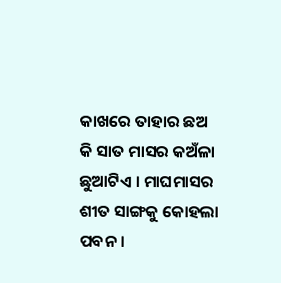କାଖରେ ତାହାର ଛଅ କି ସାତ ମାସର କଅଁଳା ଛୁଆଟିଏ । ମାଘମାସର ଶୀତ ସାଙ୍ଗକୁ କୋହଲା ପବନ ।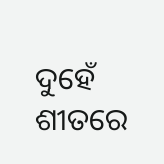ଦୁହେଁ ଶୀତରେ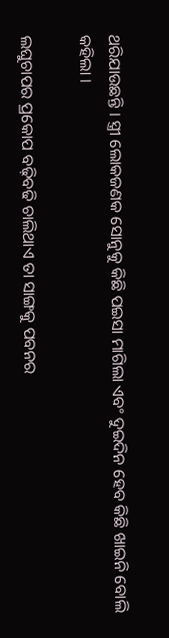ଥରିଯାଉଛନ୍ତି । ସ୍ତ୍ରୀ ଲୋକଜଣକ ସୋନୁକୁ କିଛି ପଇସା ମାଗିଲା ଏବଂ ଦୁଇଦିନ ହେବ କିଛି ଖାଇନି ବୋଲି କହିଲା ।

ଲଘୁଚାପର ପ୍ରକୋପ ବଢ଼ିବଢି ଚାଲିଥାଏ ତା ସାଙ୍ଗକୁ ପବନର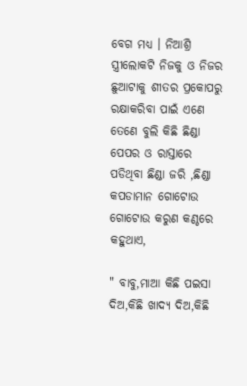ବେଗ ମଧ୍ୟ । ନିଆଶ୍ରି ସ୍ତ୍ରୀଲୋକଟି ନିଜକୁ ଓ ନିଜର ଛୁଆଟାକୁ ଶୀତର ପ୍ରକୋପରୁ ରକ୍ଷାକରିବା ପାଇଁ ଏଣେ ତେଣେ ବୁଲି କିଛି ଛିଣ୍ଡା ପେପର ଓ ରାସ୍ତାରେ ପଡିଥିବା ଛିଣ୍ଡା ଜରି ,ଛିଣ୍ଡା କପଡାମାନ ଗୋଟୋଉ ଗୋଟୋଉ କରୁଣ କଣ୍ଠରେ କହୁଥାଏ,

" ବାବୁ,ମାଆ କିଛି ପଇସା ଦିଅ,କିଛି ଖାଦ୍ୟ ଦିଅ,କିଛି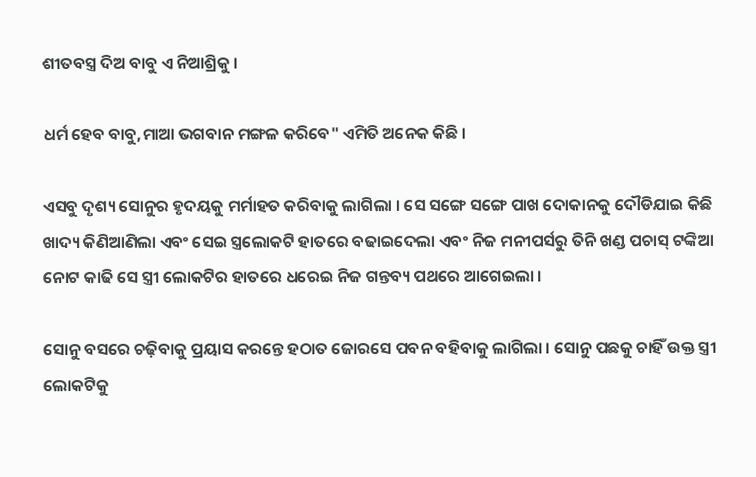ଶୀତବସ୍ତ୍ର ଦିଅ ବାବୁ ଏ ନିଆଶ୍ରିକୁ ।

ଧର୍ମ ହେବ ବାବୁ,ମାଆ ଭଗବାନ ମଙ୍ଗଳ କରିବେ" ଏମିତି ଅନେକ କିଛି ।

ଏସବୁ ଦୃଶ୍ୟ ସୋନୁର ହୃଦୟକୁ ମର୍ମାହତ କରିବାକୁ ଲାଗିଲା । ସେ ସଙ୍ଗେ ସଙ୍ଗେ ପାଖ ଦୋକାନକୁ ଦୌଡିଯାଇ କିଛି ଖାଦ୍ୟ କିଣିଆଣିଲା ଏବଂ ସେଇ ସ୍ତ୍ରଲୋକଟି ହାତରେ ବଢାଇଦେଲା ଏବଂ ନିଜ ମନୀପର୍ସରୁ ତିନି ଖଣ୍ଡ ପଚାସ୍ ଟଙ୍କିଆ ନୋଟ କାଢି ସେ ସ୍ତ୍ରୀ ଲୋକଟିର ହାତରେ ଧରେଇ ନିଜ ଗନ୍ତବ୍ୟ ପଥରେ ଆଗେଇଲା ।

ସୋନୁ ବସରେ ଚଢ଼ିବାକୁ ପ୍ରୟାସ କରନ୍ତେ ହଠାତ ଜୋରସେ ପବନ ବହିବାକୁ ଲାଗିଲା । ସୋନୁ ପଛକୁ ଚାହିଁ ଉକ୍ତ ସ୍ତ୍ରୀ ଲୋକଟିକୁ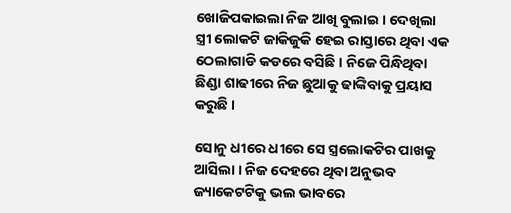ଖୋଜିପକାଇଲା ନିଜ ଆଖି ବୁଲାଇ । ଦେଖିଲା ସ୍ତ୍ରୀ ଲୋକଟି ଜାକିଜୁକି ହେଇ ରାସ୍ତାରେ ଥିବା ଏକ ଠେଲାଗାଡି କଡରେ ବସିଛି । ନିଜେ ପିନ୍ଧିଥିବା ଛିଣ୍ଡା ଶାଢୀରେ ନିଜ ଛୁଆକୁ ଢାଙ୍କିବାକୁ ପ୍ରୟାସ କରୁଛି ।

ସୋନୁ ଧୀରେ ଧୀରେ ସେ ସ୍ତ୍ରଲୋକଟିର ପାଖକୁ ଆସିଲା । ନିଜ ଦେହରେ ଥିବା ଅନୁଭବ ଜ୍ୟାକେଟଟିକୁ ଭଲ ଭାବରେ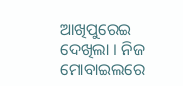ଆଖିପୁରେଇ ଦେଖିଲା । ନିଜ ମୋବାଇଲରେ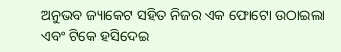ଅନୁଭବ ଜ୍ୟାକେଟ ସହିତ ନିଜର ଏକ ଫୋଟୋ ଉଠାଇଲା ଏବଂ ଟିକେ ହସିଦେଇ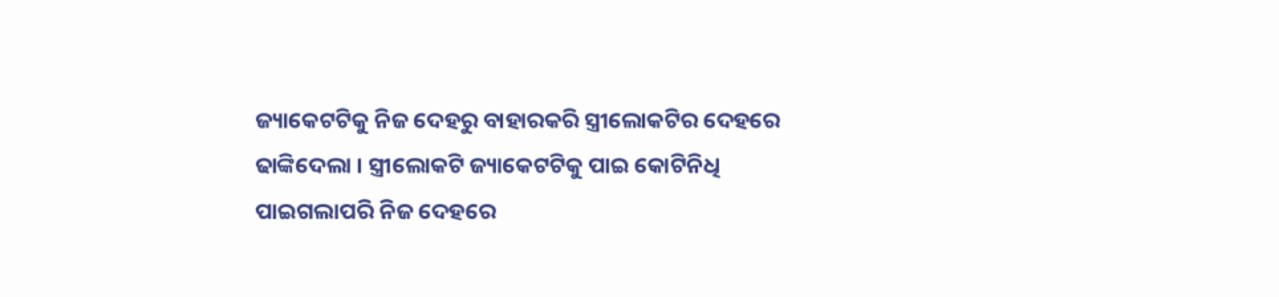ଜ୍ୟାକେଟଟିକୁ ନିଜ ଦେହରୁ ବାହାରକରି ସ୍ତ୍ରୀଲୋକଟିର ଦେହରେ ଢାଙ୍କିଦେଲା । ସ୍ତ୍ରୀଲୋକଟି ଜ୍ୟାକେଟଟିକୁ ପାଇ କୋଟିନିଧି ପାଇଗଲାପରି ନିଜ ଦେହରେ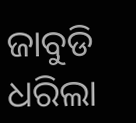ଜାବୁଡି ଧରିଲା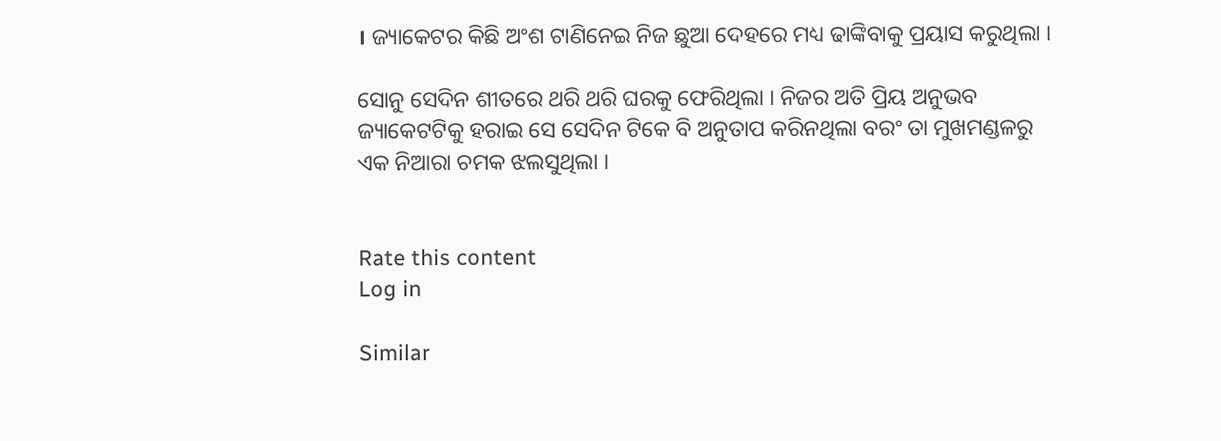। ଜ୍ୟାକେଟର କିଛି ଅଂଶ ଟାଣିନେଇ ନିଜ ଛୁଆ ଦେହରେ ମଧ୍ୟ ଢାଙ୍କିବାକୁ ପ୍ରୟାସ କରୁଥିଲା ।

ସୋନୁ ସେଦିନ ଶୀତରେ ଥରି ଥରି ଘରକୁ ଫେରିଥିଲା । ନିଜର ଅତି ପ୍ରିୟ ଅନୁଭବ ଜ୍ୟାକେଟଟିକୁ ହରାଇ ସେ ସେଦିନ ଟିକେ ବି ଅନୁତାପ କରିନଥିଲା ବରଂ ତା ମୁଖମଣ୍ଡଳରୁ ଏକ ନିଆରା ଚମକ ଝଲସୁଥିଲା ।


Rate this content
Log in

Similar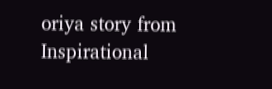oriya story from Inspirational